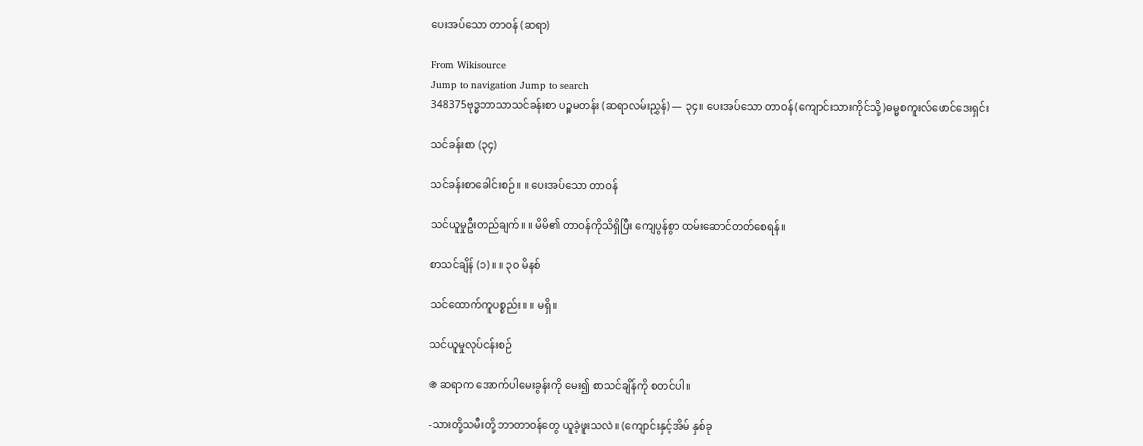ပေးအပ်သော တာဝန် (ဆရာ)

From Wikisource
Jump to navigation Jump to search
348375ဗုဒ္ဓဘာသာသင်ခန်းစာ ပဉ္စမတန်း (ဆရာလမ်းညွှန်) — ၃၄။ ပေးအပ်သော တာဝန်(ကျောင်းသားကိုင်သို့)ဓမ္မစကူးလ်ဖောင်ဒေးရှင်း

သင်ခန်းစာ (၃၄)

သင်ခန်းစာခေါင်းစဉ်။ ။ ပေးအပ်သော တာဝန်

သင်ယူမှုဦးတည်ချက်။ ။ မိမိ၏ တာဝန်ကိုသိရှိပြီး ကျေပွန်စွာ ထမ်းဆောင်တတ်စေရန်။

စာသင်ချိန် (၁)။ ။ ၃၀ မိနစ်

သင်ထောက်ကူပစ္စည်း။ ။ မရှိ။

သင်ယူမှုလုပ်ငန်းစဉ်

֍ ဆရာက အောက်ပါမေးခွန်းကို မေး၍ စာသင်ချိန်ကို စတင်ပါ။

-သားတို့သမီးတို့ ဘာတာဝန်တွေ ယူခဲ့ဖူးသလဲ။ (ကျောင်းနှင့်အိမ် နှစ်ခု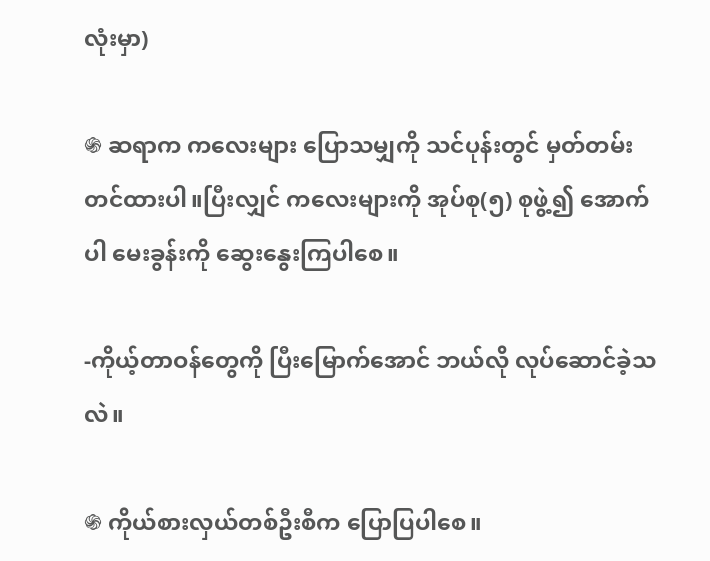လုံးမှာ)

֍ ဆရာက ကလေးများ ပြောသမျှကို သင်ပုန်းတွင် မှတ်တမ်းတင်ထားပါ။ပြီးလျှင် ကလေးများကို အုပ်စု(၅) စုဖွဲ့၍ အောက်ပါ မေးခွန်းကို ဆွေးနွေးကြပါစေ။

-ကိုယ့်တာဝန်တွေကို ပြီးမြောက်အောင် ဘယ်လို လုပ်ဆောင်ခဲ့သလဲ။

֍ ကိုယ်စားလှယ်တစ်ဦးစီက ပြောပြပါစေ။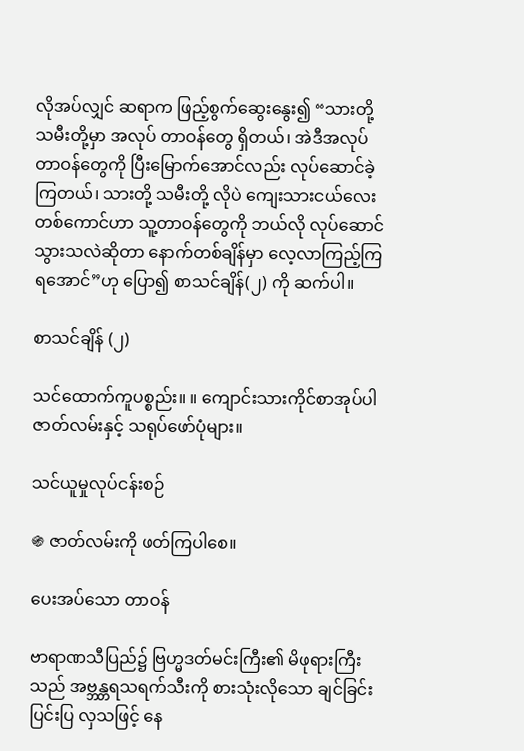လိုအပ်လျှင် ဆရာက ဖြည့်စွက်ဆွေးနွေး၍ “သားတို့သမီးတို့မှာ အလုပ် တာဝန်တွေ ရှိတယ်၊ အဲဒီအလုပ်တာဝန်တွေကို ပြီးမြောက်အောင်လည်း လုပ်ဆောင်ခဲ့ကြတယ်၊ သားတို့ သမီးတို့ လိုပဲ ကျေးသားငယ်လေးတစ်ကောင်ဟာ သူ့တာဝန်တွေကို ဘယ်လို လုပ်ဆောင်သွားသလဲဆိုတာ နောက်တစ်ချိန်မှာ လေ့လာကြည့်ကြရအောင်”ဟု ပြော၍ စာသင်ချိန်(၂) ကို ဆက်ပါ။

စာသင်ချိန် (၂)

သင်ထောက်ကူပစ္စည်း။ ။ ကျောင်းသားကိုင်စာအုပ်ပါ ဇာတ်လမ်းနှင့် သရုပ်ဖော်ပုံများ။

သင်ယူမှုလုပ်ငန်းစဉ်

֍ ဇာတ်လမ်းကို ဖတ်ကြပါစေ။

ပေးအပ်သော တာဝန်

ဗာရာဏသီပြည်၌ ဗြဟ္မဒတ်မင်းကြီး၏ မိဖုရားကြီးသည် အဗ္ဘန္တရသရက်သီးကို စားသုံးလိုသော ချင်ခြင်းပြင်းပြ လှသဖြင့် နေ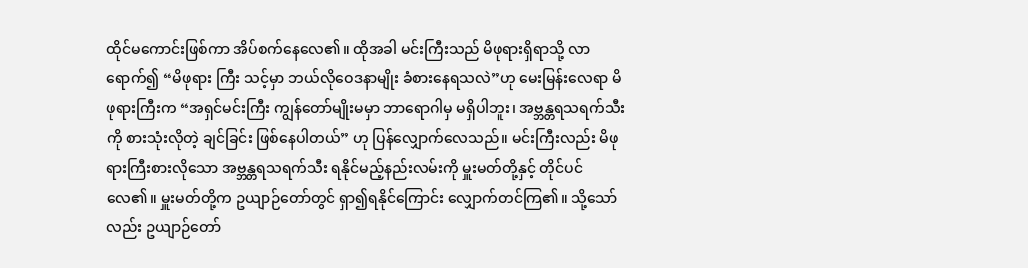ထိုင်မကောင်းဖြစ်ကာ အိပ်စက်နေလေ၏။ ထိုအခါ မင်းကြီးသည် မိဖုရားရှိရာသို့ လာရောက်၍ “မိဖုရား ကြီး သင့်မှာ ဘယ်လိုဝေဒနာမျိုး ခံစားနေရသလဲ”ဟု မေးမြန်းလေရာ မိဖုရားကြီးက “အရှင်မင်းကြီး ကျွန်တော်မျိုးမမှာ ဘာရောဂါမှ မရှိပါဘူး၊ အဗ္ဘန္တရသရက်သီးကို စားသုံးလိုတဲ့ ချင်ခြင်း ဖြစ်နေပါတယ်” ဟု ပြန်လျှောက်လေသည်။ မင်းကြီးလည်း မိဖုရားကြီးစားလိုသော အဗ္ဘန္တရသရက်သီး ရနိုင်မည့်နည်းလမ်းကို မှူးမတ်တို့နှင့် တိုင်ပင်လေ၏။ မှူးမတ်တို့က ဥယျာဉ်တော်တွင် ရှာ၍ရနိုင်ကြောင်း လျှောက်တင်ကြ၏။ သို့သော်လည်း ဥယျာဉ်တော်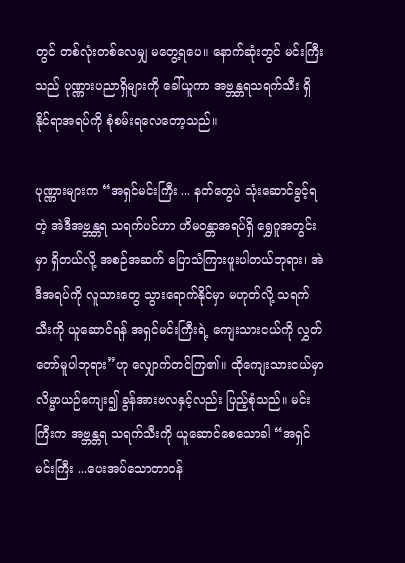တွင် တစ်လုံးတစ်လေမျှ မတွေ့ရပေ။ နောက်ဆုံးတွင် မင်းကြီးသည် ပုဏ္ဏားပညာရှိများကို ခေါ်ယူကာ အဗ္ဘန္တရသရက်သီး ရှိနိုင်ရာအရပ်ကို စုံစမ်းရလေတော့သည်။

ပုဏ္ဏားများက “အရှင်မင်းကြီး ... နတ်တွေပဲ သုံးဆောင်ခွင့်ရတဲ့ အဲဒီအဗ္ဘန္တရ သရက်ပင်ဟာ ဟိမဝန္တာအရပ်ရှိ ရွှေဂူအတွင်းမှာ ရှိတယ်လို့ အစဉ်အဆက် ပြောသံကြားဖူးပါတယ်ဘုရား၊ အဲဒီအရပ်ကို လူသားတွေ သွားရောက်နိုင်မှာ မဟုတ်လို့ သရက်သီးကို ယူဆောင်ရန် အရှင်မင်းကြီးရဲ့ ကျေးသားငယ်ကို လွှတ်တော်မူပါဘုရား”ဟု လျှောက်တင်ကြ၏။ ထိုကျေးသားငယ်မှာ လိမ္မာယဉ်ကျေး၍ ခွန်အားဗလနှင့်လည်း ပြည့်စုံသည်။ မင်းကြီးက အဗ္ဘန္တရ သရက်သီးကို ယူဆောင်စေသောခါ “အရှင်မင်းကြီး ...ပေးအပ်သောတာဝန်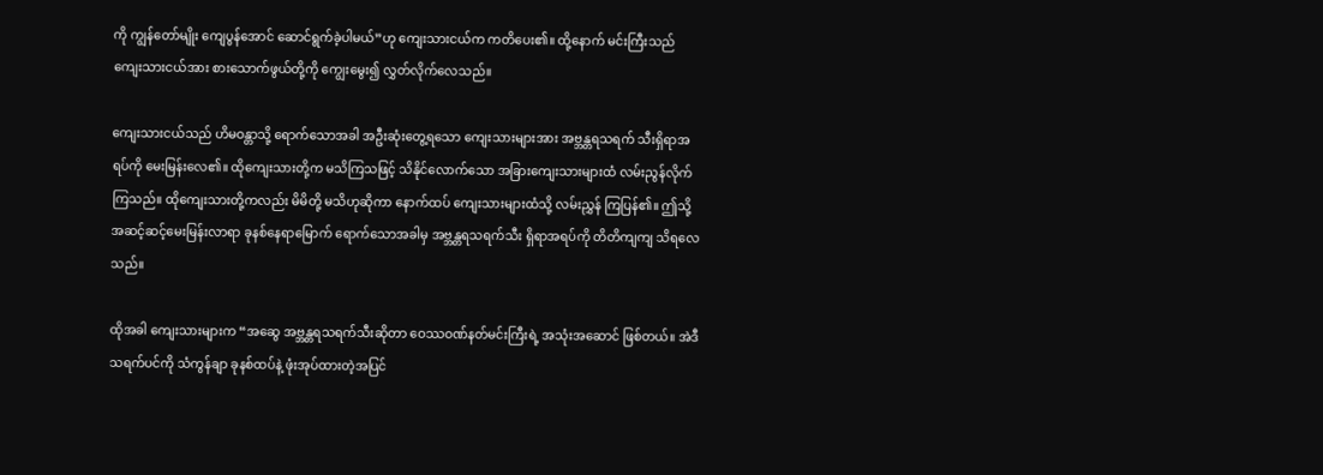ကို ကျွန်တော်မျိုး ကျေပွန်အောင် ဆောင်ရွက်ခဲ့ပါမယ်”ဟု ကျေးသားငယ်က ကတိပေး၏။ ထို့နောက် မင်းကြီးသည် ကျေးသားငယ်အား စားသောက်ဖွယ်တို့ကို ကျွေးမွေး၍ လွှတ်လိုက်လေသည်။

ကျေးသားငယ်သည် ဟိမဝန္တာသို့ ရောက်သောအခါ အဦးဆုံးတွေ့ရသော ကျေးသားများအား အဗ္ဘန္တရသရက် သီးရှိရာအရပ်ကို မေးမြန်းလေ၏။ ထိုကျေးသားတို့က မသိကြသဖြင့် သိနိုင်လောက်သော အခြားကျေးသားများထံ လမ်းညွန်လိုက်ကြသည်။ ထိုကျေးသားတို့ကလည်း မိမိတို့ မသိဟုဆိုကာ နောက်ထပ် ကျေးသားများထံသို့ လမ်းညွှန် ကြပြန်၏။ ဤသို့ အဆင့်ဆင့်မေးမြန်းလာရာ ခုနစ်နေရာမြောက် ရောက်သောအခါမှ အဗ္ဘန္တရသရက်သီး ရှိရာအရပ်ကို တိတိကျကျ သိရလေသည်။

ထိုအခါ ကျေးသားများက “အဆွေ အဗ္ဘန္တရသရက်သီးဆိုတာ ဝေဿဝဏ်နတ်မင်းကြီးရဲ့ အသုံးအဆောင် ဖြစ်တယ်။ အဲဒီသရက်ပင်ကို သံကွန်ချာ ခုနစ်ထပ်နဲ့ ဖုံးအုပ်ထားတဲ့အပြင်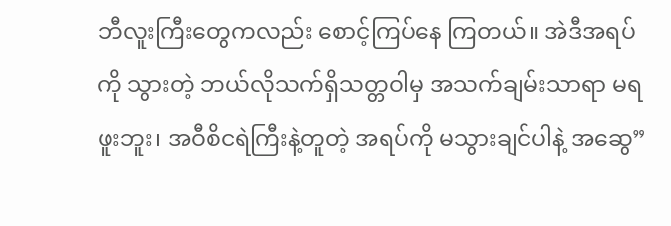ဘီလူးကြီးတွေကလည်း စောင့်ကြပ်နေ ကြတယ်။ အဲဒီအရပ်ကို သွားတဲ့ ဘယ်လိုသက်ရှိသတ္တဝါမှ အသက်ချမ်းသာရာ မရဖူးဘူး၊ အဝီစိငရဲကြီးနဲ့တူတဲ့ အရပ်ကို မသွားချင်ပါနဲ့ အဆွေ”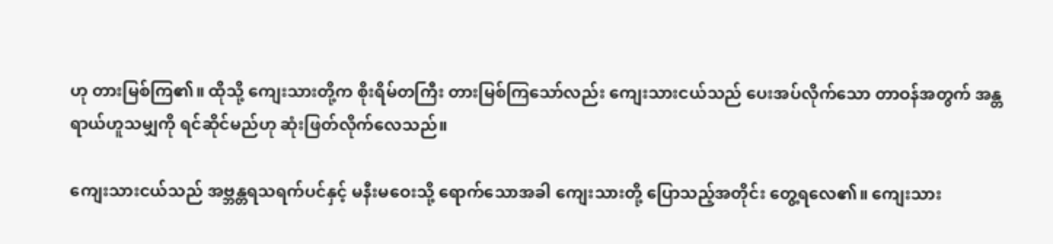ဟု တားမြစ်ကြ၏။ ထိုသို့ ကျေးသားတို့က စိုးရိမ်တကြီး တားမြစ်ကြသော်လည်း ကျေးသားငယ်သည် ပေးအပ်လိုက်သော တာဝန်အတွက် အန္တရာယ်ဟူသမျှကို ရင်ဆိုင်မည်ဟု ဆုံးဖြတ်လိုက်လေသည်။

ကျေးသားငယ်သည် အဗ္ဘန္တရသရက်ပင်နှင့် မနီးမဝေးသို့ ရောက်သောအခါ ကျေးသားတို့ ပြောသည့်အတိုင်း တွေ့ရလေ၏။ ကျေးသား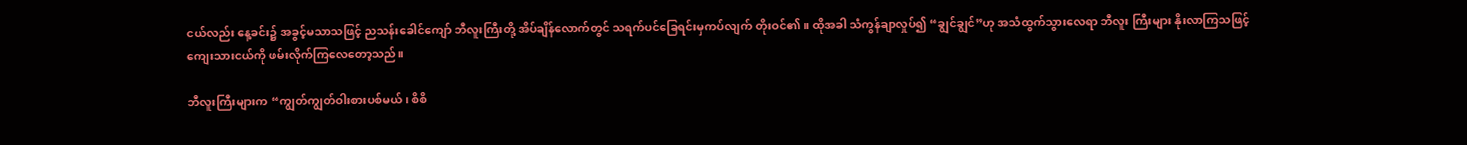ငယ်လည်း နေ့ခင်း၌ အခွင့်မသာသဖြင့် ညသန်းခေါင်ကျော် ဘီလူးကြီးတို့ အိပ်ချိန်လောက်တွင် သရက်ပင်ခြေရင်းမှကပ်လျက် တိုးဝင်၏။ ထိုအခါ သံကွန်ချာလှုပ်၍ “ချွင်ချွင်”ဟု အသံထွက်သွားလေရာ ဘီလူး ကြီးများ နိုးလာကြသဖြင့် ကျေးသားငယ်ကို ဖမ်းလိုက်ကြလေတော့သည်။

ဘီလူးကြီးများက “ကျွတ်ကျွတ်ဝါးစားပစ်မယ်၊ စိစိ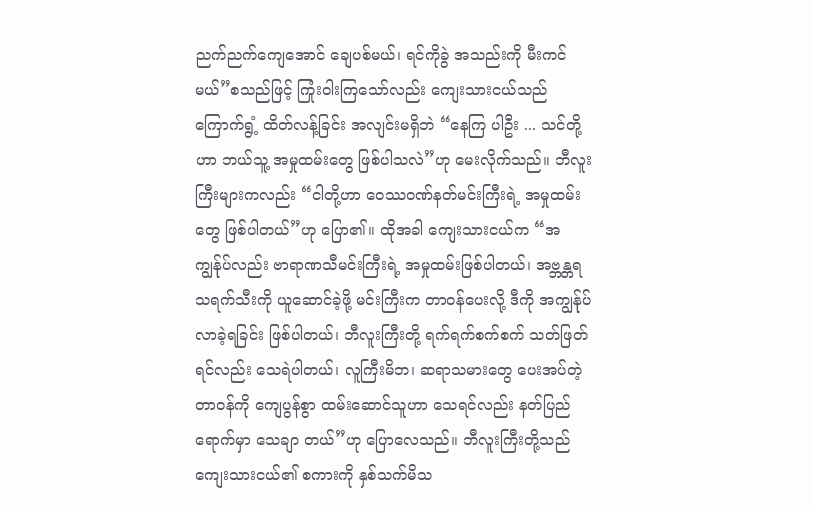ညက်ညက်ကျေအောင် ချေပစ်မယ်၊ ရင်ကိုခွဲ အသည်းကို မီးကင်မယ်”စသည်ဖြင့် ကြုံးဝါးကြသော်လည်း ကျေးသားငယ်သည် ကြောက်ရွံ့ ထိတ်လန့်ခြင်း အလျင်းမရှိဘဲ “နေကြ ပါဦး ... သင်တို့ဟာ ဘယ်သူ့ အမှုထမ်းတွေ ဖြစ်ပါသလဲ”ဟု မေးလိုက်သည်။ ဘီလူးကြီးများကလည်း “ငါတို့ဟာ ဝေဿဝဏ်နတ်မင်းကြီးရဲ့ အမှုထမ်းတွေ ဖြစ်ပါတယ်”ဟု ပြော၏။ ထိုအခါ ကျေးသားငယ်က “အကျွန်ုပ်လည်း ဗာရာဏသီမင်းကြီးရဲ့ အမှုထမ်းဖြစ်ပါတယ်၊ အဗ္ဘန္တရသရက်သီးကို ယူဆောင်ခဲ့ဖို့ မင်းကြီးက တာဝန်ပေးလို့ ဒီကို အကျွန်ုပ်လာခဲ့ရခြင်း ဖြစ်ပါတယ်၊ ဘီလူးကြီးတို့ ရက်ရက်စက်စက် သတ်ဖြတ်ရင်လည်း သေရဲပါတယ်၊ လူကြီးမိဘ၊ ဆရာသမားတွေ ပေးအပ်တဲ့ တာဝန်ကို ကျေပွန်စွာ ထမ်းဆောင်သူဟာ သေရင်လည်း နတ်ပြည်ရောက်မှာ သေချာ တယ်”ဟု ပြောလေသည်။ ဘီလူးကြီးတို့သည် ကျေးသားငယ်၏ စကားကို နှစ်သက်မိသ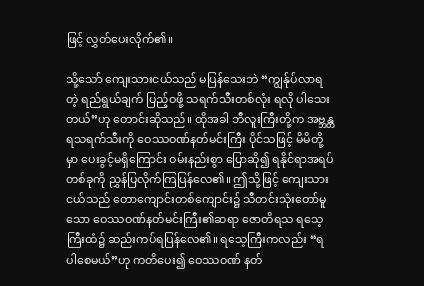ဖြင့် လွှတ်ပေးလိုက်၏။

သို့သော် ကျေးသားငယ်သည် မပြန်သေးဘဲ “ကျွန်ုပ်လာရတဲ့ ရည်ရွယ်ချက် ပြည့်ဝဖို့ သရက်သီးတစ်လုံး ရလို ပါသေးတယ်”ဟု တောင်းဆိုသည်။ ထိုအခါ ဘီလူးကြီးတို့က အဗ္ဘန္တရသရက်သီးကို ဝေဿဝဏ်နတ်မင်းကြီး ပိုင်သဖြင့် မိမိတို့မှာ ပေးခွင့်မရှိကြောင်း ဝမ်းနည်းစွာ ပြောဆို၍ ရနိုင်ရာအရပ်တစ်ခုကို ညွှန်ပြလိုက်ကြပြန်လေ၏။ ဤသို့ဖြင့် ကျေးသားငယ်သည် တောကျောင်းတစ်ကျောင်း၌ သီတင်းသုံးတော်မူသော ဝေဿဝဏ်နတ်မင်းကြီး၏ဆရာ ဇောတိရသ ရသေ့ကြီးထံ၌ ဆည်းကပ်ရပြန်လေ၏။ ရသေ့ကြီးကလည်း “ရပါစေမယ်”ဟု ကတိပေး၍ ဝေဿဝဏ် နတ်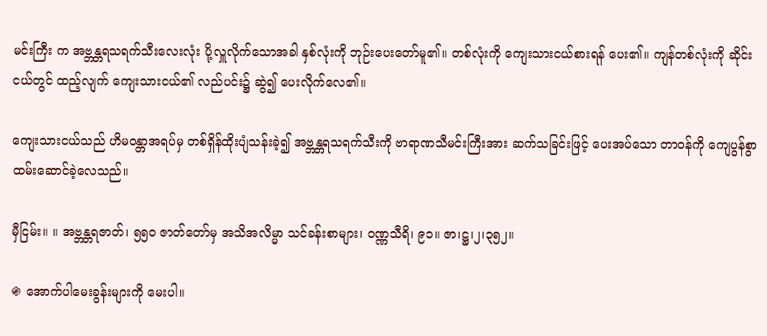မင်းကြီး က အဗ္ဘန္တရသရက်သီးလေးလုံး ပို့လှူလိုက်သောအခါ နှစ်လုံးကို ဘုဉ်းပေးတော်မူ၏။ တစ်လုံးကို ကျေးသားငယ်စားရန် ပေး၏။ ကျန်တစ်လုံးကို ဆိုင်းငယ်တွင် ထည့်လျက် ကျေးသားငယ်၏ လည်ပင်း၌ ဆွဲ၍ ပေးလိုက်လေ၏။

ကျေးသားငယ်သည် ဟိမဝန္တာအရပ်မှ တစ်ရှိန်ထိုးပျံသန်းခဲ့၍ အဗ္ဘန္တရသရက်သီးကို ဗာရာဏသီမင်းကြီးအား ဆက်သခြင်းဖြင့် ပေးအပ်သော တာဝန်ကို ကျေပွန်စွာထမ်းဆောင်ခဲ့လေသည်။

မှီငြမ်း။ ။ အဗ္ဘန္တရဇာတ်၊ ၅၅၀ ဇာတ်တော်မှ အသိအလိမ္မာ သင်ခန်းစာများ၊ ဝဏ္ဏသီရိ၊ ၉၁။ ဇာ၊ဋ္ဌ၊၂၊၃၅၂။

֍ အောက်ပါမေးခွန်းများကို မေးပါ။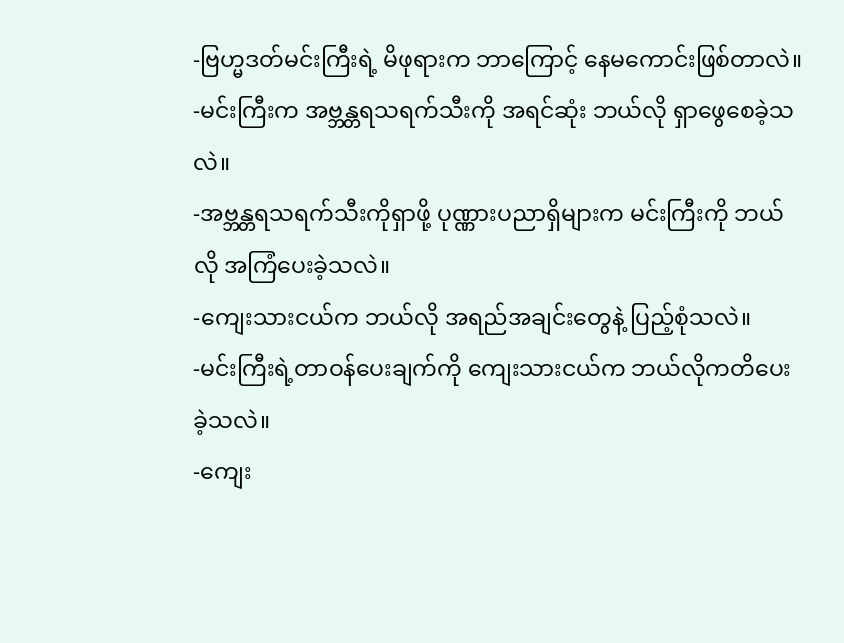-ဗြဟ္မဒတ်မင်းကြီးရဲ့ မိဖုရားက ဘာကြောင့် နေမကောင်းဖြစ်တာလဲ။
-မင်းကြီးက အဗ္ဘန္တရသရက်သီးကို အရင်ဆုံး ဘယ်လို ရှာဖွေစေခဲ့သလဲ။
-အဗ္ဘန္တရသရက်သီးကိုရှာဖို့ ပုဏ္ဏားပညာရှိများက မင်းကြီးကို ဘယ်လို အကြံပေးခဲ့သလဲ။
-ကျေးသားငယ်က ဘယ်လို အရည်အချင်းတွေနဲ့ ပြည့်စုံသလဲ။
-မင်းကြီးရဲ့တာဝန်ပေးချက်ကို ကျေးသားငယ်က ဘယ်လိုကတိပေးခဲ့သလဲ။
-ကျေး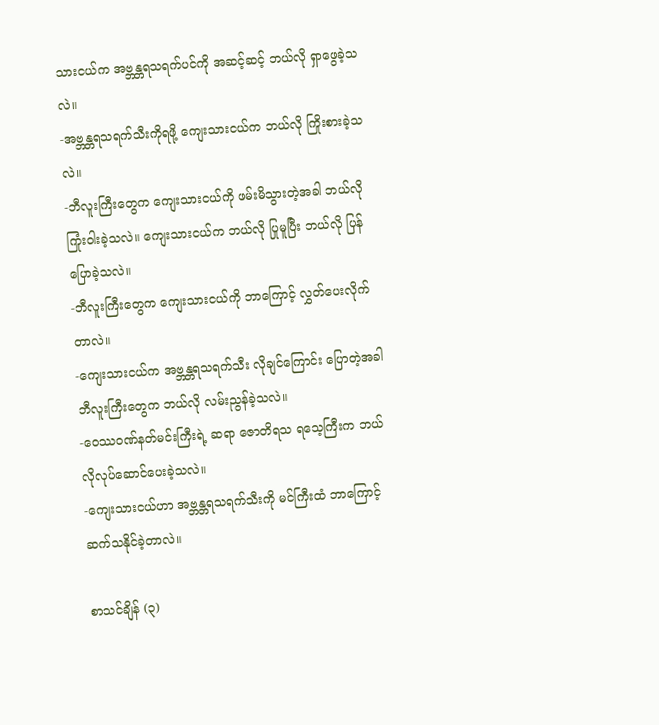သားငယ်က အဗ္ဘန္တရသရက်ပင်ကို အဆင့်ဆင့် ဘယ်လို ရှာဖွေခဲ့သလဲ။
-အဗ္ဘန္တရသရက်သီးကိုရဖို့ ကျေးသားငယ်က ဘယ်လို ကြိုးစားခဲ့သလဲ။
-ဘီလူးကြီးတွေက ကျေးသားငယ်ကို ဖမ်းမိသွားတဲ့အခါ ဘယ်လို ကြုံးဝါးခဲ့သလဲ။ ကျေးသားငယ်က ဘယ်လို ပြုမူပြီး ဘယ်လို ပြန်ပြောခဲ့သလဲ။
-ဘီလူးကြီးတွေက ကျေးသားငယ်ကို ဘာကြောင့် လွှတ်ပေးလိုက်တာလဲ။
-ကျေးသားငယ်က အဗ္ဘန္တရသရက်သီး လိုချင်ကြောင်း ပြောတဲ့အခါ ဘီလူးကြီးတွေက ဘယ်လို လမ်းညွန်ခဲ့သလဲ။
-ဝေဿဝဏ်နတ်မင်းကြီးရဲ့ ဆရာ ဇောတိရသ ရသေ့ကြီးက ဘယ်လိုလုပ်ဆောင်ပေးခဲ့သလဲ။
-ကျေးသားငယ်ဟာ အဗ္ဘန္တရသရက်သီးကို မင်ကြီးထံ ဘာကြောင့် ဆက်သနိုင်ခဲ့တာလဲ။

စာသင်ချိန် (၃)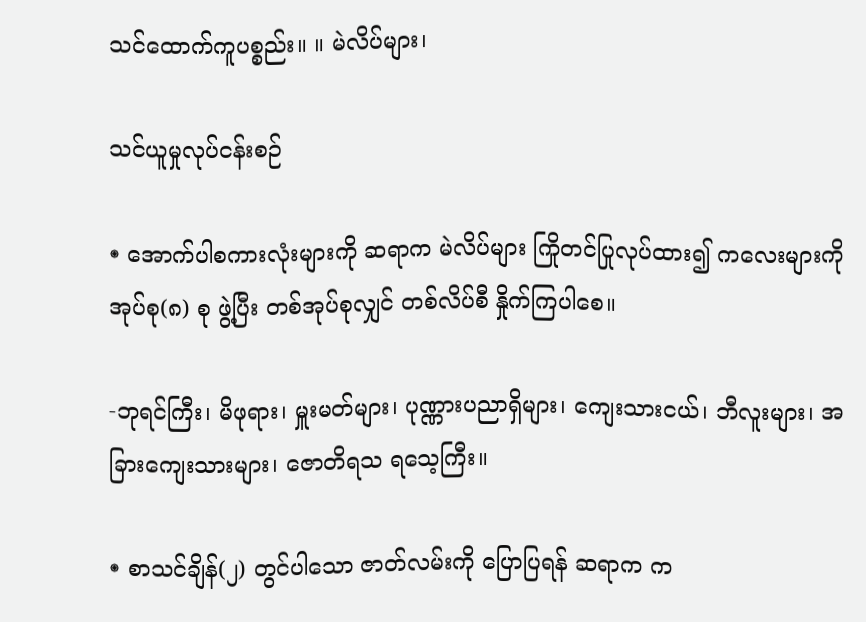သင်ထောက်ကူပစ္စည်း။ ။ မဲလိပ်များ၊

သင်ယူမှုလုပ်ငန်းစဉ်

֍ အောက်ပါစကားလုံးများကို ဆရာက မဲလိပ်များ ကြိုတင်ပြုလုပ်ထား၍ ကလေးများကို အုပ်စု(၈) စု ဖွဲ့ပြီး တစ်အုပ်စုလျှင် တစ်လိပ်စီ နှိုက်ကြပါစေ။

-ဘုရင်ကြီး၊ မိဖုရား၊ မှူးမတ်များ၊ ပုဏ္ဏားပညာရှိများ၊ ကျေးသားငယ်၊ ဘီလူးများ၊ အခြားကျေးသားများ၊ ဇောတိရသ ရသေ့ကြီး။

֍ စာသင်ချိန်(၂) တွင်ပါသော ဇာတ်လမ်းကို ပြောပြရန် ဆရာက က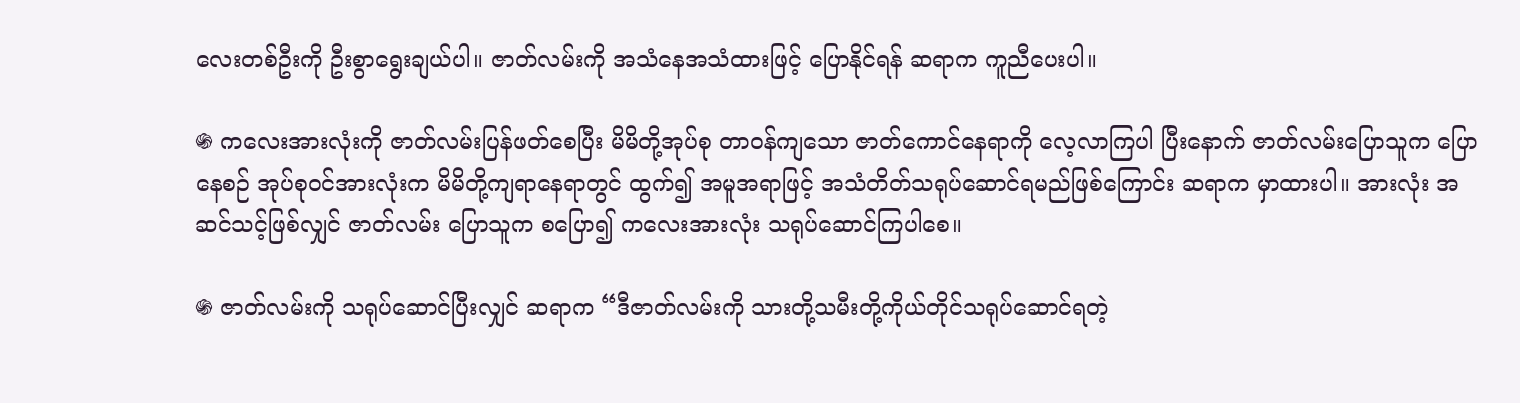လေးတစ်ဦးကို ဦးစွာရွေးချယ်ပါ။ ဇာတ်လမ်းကို အသံနေအသံထားဖြင့် ပြောနိုင်ရန် ဆရာက ကူညီပေးပါ။

֍ ကလေးအားလုံးကို ဇာတ်လမ်းပြန်ဖတ်စေပြီး မိမိတို့အုပ်စု တာဝန်ကျသော ဇာတ်ကောင်နေရာကို လေ့လာကြပါ ပြီးနောက် ဇာတ်လမ်းပြောသူက ပြောနေစဉ် အုပ်စုဝင်အားလုံးက မိမိတို့ကျရာနေရာတွင် ထွက်၍ အမူအရာဖြင့် အသံတိတ်သရုပ်ဆောင်ရမည်ဖြစ်ကြောင်း ဆရာက မှာထားပါ။ အားလုံး အဆင်သင့်ဖြစ်လျှင် ဇာတ်လမ်း ပြောသူက စပြော၍ ကလေးအားလုံး သရုပ်ဆောင်ကြပါစေ။

֍ ဇာတ်လမ်းကို သရုပ်ဆောင်ပြီးလျှင် ဆရာက “ဒီဇာတ်လမ်းကို သားတို့သမီးတို့ကိုယ်တိုင်သရုပ်ဆောင်ရတဲ့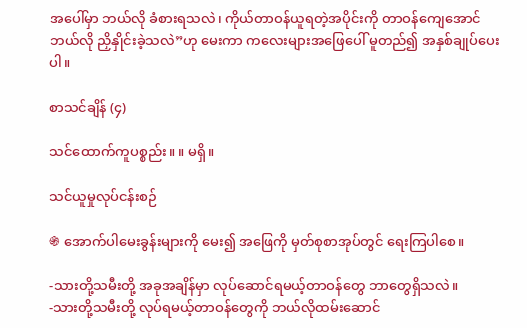အပေါ်မှာ ဘယ်လို ခံစားရသလဲ၊ ကိုယ်တာဝန်ယူရတဲ့အပိုင်းကို တာဝန်ကျေအောင် ဘယ်လို ညှိနှိုင်းခဲ့သလဲ”ဟု မေးကာ ကလေးများအဖြေပေါ် မူတည်၍ အနှစ်ချုပ်ပေးပါ။

စာသင်ချိန် (၄)

သင်ထောက်ကူပစ္စည်း။ ။ မရှိ။

သင်ယူမှုလုပ်ငန်းစဉ်

֍ အောက်ပါမေးခွန်းများကို မေး၍ အဖြေကို မှတ်စုစာအုပ်တွင် ရေးကြပါစေ။

-သားတို့သမီးတို့ အခုအချိန်မှာ လုပ်ဆောင်ရမယ့်တာဝန်တွေ ဘာတွေရှိသလဲ။
-သားတို့သမီးတို့ လုပ်ရမယ့်တာဝန်တွေကို ဘယ်လိုထမ်းဆောင်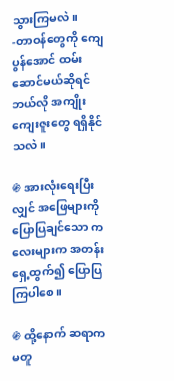သွားကြမလဲ။
-တာဝန်တွေကို ကျေပွန်အောင် ထမ်းဆောင်မယ်ဆိုရင် ဘယ်လို အကျိုးကျေးဇူးတွေ ရရှိနိုင်သလဲ။

֍ အားလုံးရေးပြီးလျှင် အဖြေများကို ပြောပြချင်သော ကလေးများက အတန်းရှေ့ထွက်၍ ပြောပြကြပါစေ။

֍ ထို့နောက် ဆရာက မတူ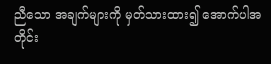ညီသော အချက်များကို မှတ်သားထား၍ အောက်ပါအတိုင်း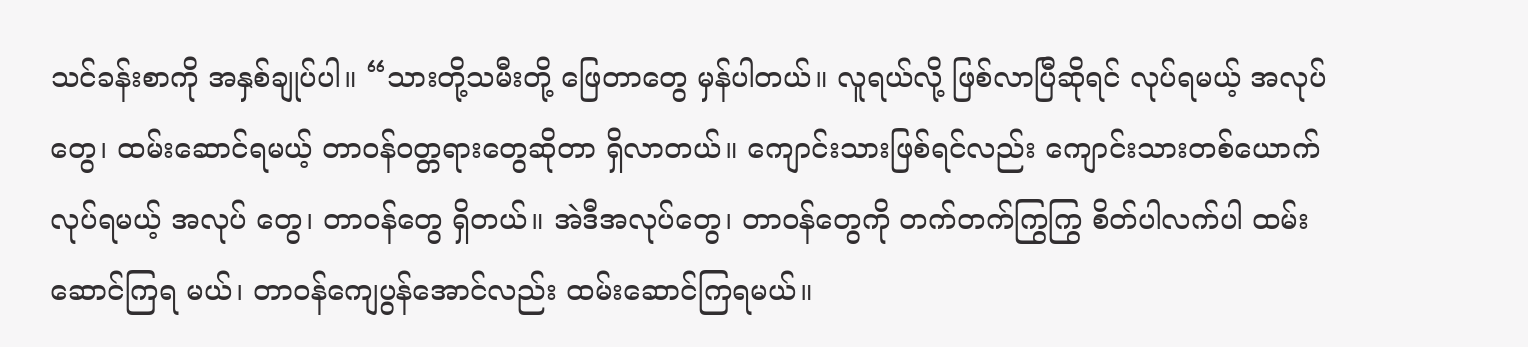သင်ခန်းစာကို အနှစ်ချုပ်ပါ။ “သားတို့သမီးတို့ ဖြေတာတွေ မှန်ပါတယ်။ လူရယ်လို့ ဖြစ်လာပြီဆိုရင် လုပ်ရမယ့် အလုပ်တွေ၊ ထမ်းဆောင်ရမယ့် တာဝန်ဝတ္တရားတွေဆိုတာ ရှိလာတယ်။ ကျောင်းသားဖြစ်ရင်လည်း ကျောင်းသားတစ်ယောက် လုပ်ရမယ့် အလုပ် တွေ၊ တာဝန်တွေ ရှိတယ်။ အဲဒီအလုပ်တွေ၊ တာဝန်တွေကို တက်တက်ကြွကြွ စိတ်ပါလက်ပါ ထမ်းဆောင်ကြရ မယ်၊ တာဝန်ကျေပွန်အောင်လည်း ထမ်းဆောင်ကြရမယ်။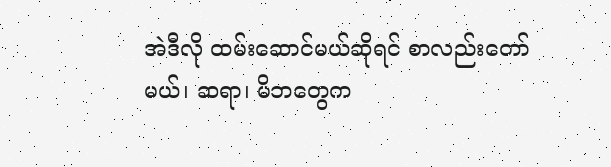အဲဒီလို ထမ်းဆောင်မယ်ဆိုရင် စာလည်းတော်မယ်၊ ဆရာ၊ မိဘတွေက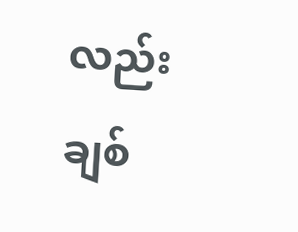လည်း ချစ်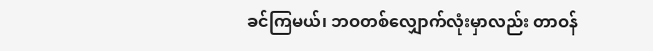ခင်ကြမယ်၊ ဘဝတစ်လျှောက်လုံးမှာလည်း တာဝန်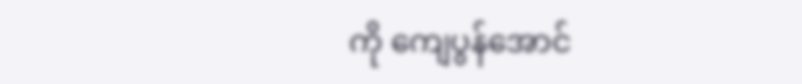ကို ကျေပွန်အောင်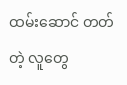ထမ်းဆောင် တတ်တဲ့ လူတွေ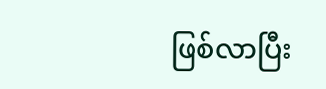ဖြစ်လာပြီး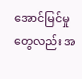အောင်မြင်မှုတွေလည်း အ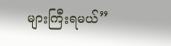များကြီးရမယ်”